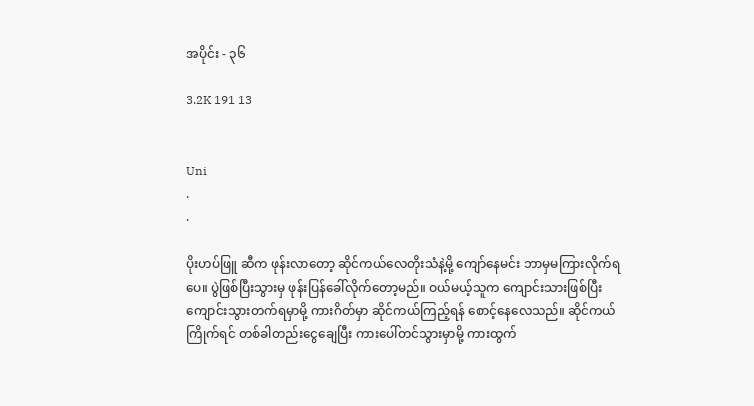အပိုင်း - ၃၆

3.2K 191 13


Uni
.
.

ပိုးဟပ်ဖြူ ဆီက ဖုန်းလာတော့ ဆိုင်ကယ်လေတိုးသံနဲ့မို့ ကျော်နေမင်း ဘာမှမကြားလိုက်ရပေ။ ပွဲဖြစ်ပြီးသွားမှ ဖုန်းပြန်ခေါ်လိုက်တော့မည်။ ဝယ်မယ့်သူက ကျောင်းသားဖြစ်ပြီး ကျောင်းသွားတက်ရမှာမို့ ကားဂိတ်မှာ ဆိုင်ကယ်ကြည့်ရန် စောင့်နေလေသည်။ ဆိုင်ကယ်ကြိုက်ရင် တစ်ခါတည်းငွေချေပြီး ကားပေါ်တင်သွားမှာမို့ ကားထွက်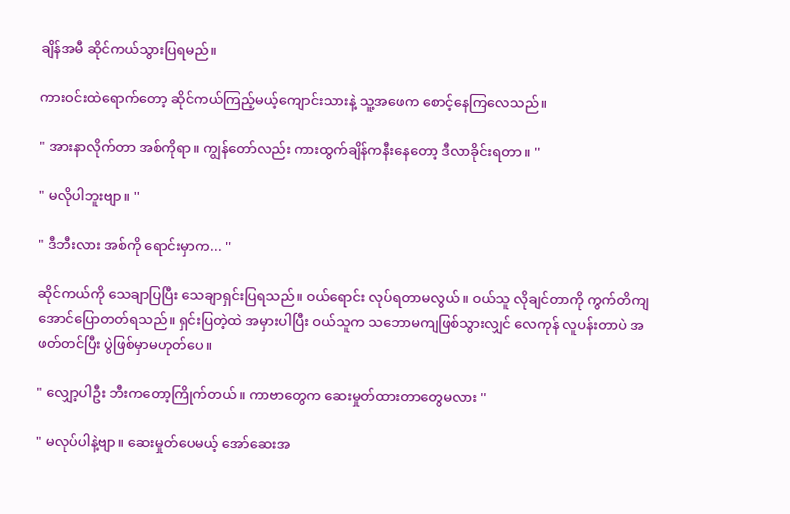ချိန်အမီ ဆိုင်ကယ်သွားပြရမည်။

ကားဝင်းထဲရောက်တော့ ဆိုင်ကယ်ကြည့်မယ့်ကျောင်းသားနဲ့ သူ့အဖေက စောင့်နေကြလေသည်။

" အားနာလိုက်တာ အစ်ကိုရာ။ ကျွန်တော်လည်း ကားထွက်ချိန်ကနီးနေတော့ ဒီလာခိုင်းရတာ။ ''

" မလိုပါဘူးဗျာ။ ''

" ဒီဘီးလား အစ်ကို ရောင်းမှာက... ''

ဆိုင်ကယ်ကို သေချာပြပြီး သေချာရှင်းပြရသည်။ ဝယ်ရောင်း လုပ်ရတာမလွယ်။ ဝယ်သူ လိုချင်တာကို ကွက်တိကျအောင်ပြောတတ်ရသည်။ ရှင်းပြတဲ့ထဲ အမှားပါပြီး ဝယ်သူက သဘောမကျဖြစ်သွားလျှင် လေကုန် လူပန်းတာပဲ အဖတ်တင်ပြီး ပွဲဖြစ်မှာမဟုတ်ပေ။

" လျှော့ပါဦး ဘီးကတော့ကြိုက်တယ်။ ကာဗာတွေက ဆေးမှုတ်ထားတာတွေမလား ''

" မလုပ်ပါနဲ့ဗျာ။ ဆေးမှုတ်ပေမယ့် အော်ဆေးအ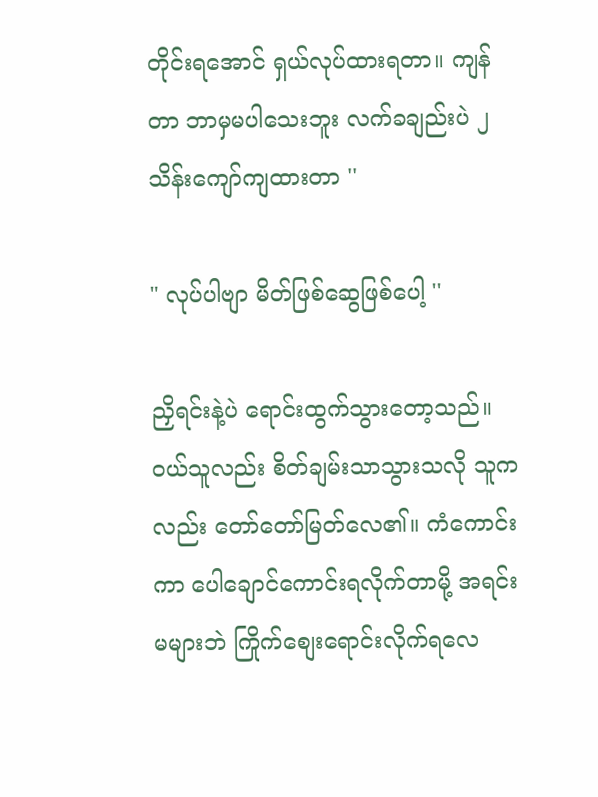တိုင်းရအောင် ရှယ်လုပ်ထားရတာ။ ကျန်တာ ဘာမှမပါသေးဘူး လက်ခချည်းပဲ ၂သိန်းကျော်ကျထားတာ ''

" လုပ်ပါဗျာ မိတ်ဖြစ်ဆွေဖြစ်ပေါ့ ''

ညှိရင်းနဲ့ပဲ ရောင်းထွက်သွားတော့သည်။ ဝယ်သူလည်း စိတ်ချမ်းသာသွားသလို သူကလည်း တော်တော်မြတ်လေ၏။ ကံကောင်းကာ ပေါချောင်ကောင်းရလိုက်တာမို့ အရင်းမများဘဲ ကြိုက်စျေးရောင်းလိုက်ရလေ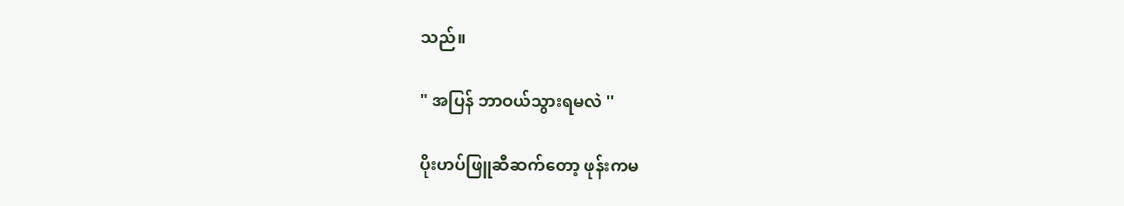သည်။

" အပြန် ဘာဝယ်သွားရမလဲ ''

ပိုးဟပ်ဖြူဆီဆက်တော့ ဖုန်းကမ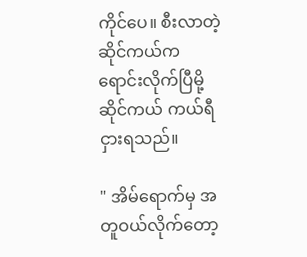ကိုင်ပေ။ စီးလာတဲ့ဆိုင်ကယ်က ရောင်းလိုက်ပြီမို့ ဆိုင်ကယ် ကယ်ရီငှားရသည်။

" အိမ်ရောက်မှ အတူဝယ်လိုက်တော့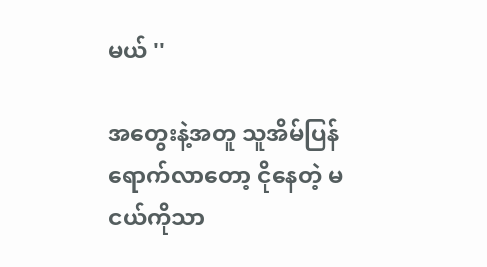မယ် ''

အတွေးနဲ့အတူ သူအိမ်ပြန်ရောက်လာတော့ ငိုနေတဲ့ မငယ်ကိုသာ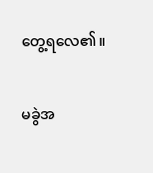တွေ့ရလေ၏။

မခွဲအ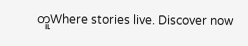တူWhere stories live. Discover now